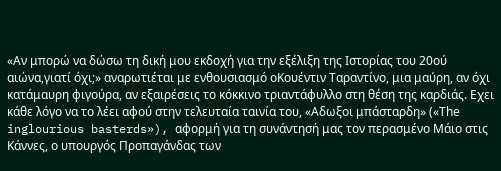«Αν μπορώ να δώσω τη δική μου εκδοχή για την εξέλιξη της Ιστορίας του 20ού αιώνα,γιατί όχι;» αναρωτιέται με ενθουσιασμό οΚουέντιν Ταραντίνο, μια μαύρη, αν όχι κατάμαυρη φιγούρα, αν εξαιρέσεις το κόκκινο τριαντάφυλλο στη θέση της καρδιάς. Εχει κάθε λόγο να το λέει αφού στην τελευταία ταινία του, «Αδωξοι μπάσταρδη» («Τhe inglourious basterds»), αφορμή για τη συνάντησή μας τον περασμένο Μάιο στις Κάννες, ο υπουργός Προπαγάνδας των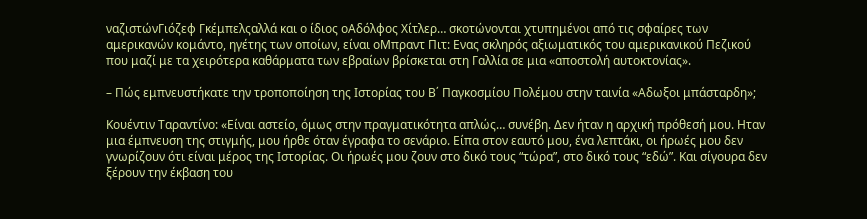ναζιστώνΓιόζεφ Γκέμπελςαλλά και ο ίδιος οΑδόλφος Χίτλερ… σκοτώνονται χτυπημένοι από τις σφαίρες των αμερικανών κομάντο, ηγέτης των οποίων, είναι οΜπραντ Πιτ: Ενας σκληρός αξιωματικός του αμερικανικού Πεζικού που μαζί με τα χειρότερα καθάρματα των εβραίων βρίσκεται στη Γαλλία σε μια «αποστολή αυτοκτονίας».

– Πώς εμπνευστήκατε την τροποποίηση της Ιστορίας του Β΄ Παγκοσμίου Πολέμου στην ταινία «Αδωξοι μπάσταρδη»;

Κουέντιν Ταραντίνο: «Είναι αστείο, όμως στην πραγματικότητα απλώς… συνέβη. Δεν ήταν η αρχική πρόθεσή μου. Ηταν μια έμπνευση της στιγμής, μου ήρθε όταν έγραφα το σενάριο. Είπα στον εαυτό μου, ένα λεπτάκι, οι ήρωές μου δεν γνωρίζουν ότι είναι μέρος της Ιστορίας. Οι ήρωές μου ζουν στο δικό τους “τώρα”, στο δικό τους “εδώ”. Και σίγουρα δεν ξέρουν την έκβαση του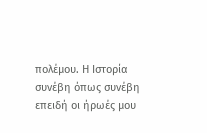πολέμου. Η Ιστορία συνέβη όπως συνέβη επειδή οι ήρωές μου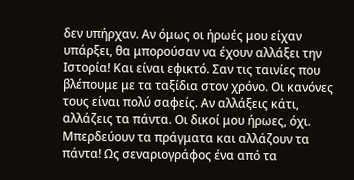δεν υπήρχαν. Αν όμως οι ήρωές μου είχαν υπάρξει, θα μπορούσαν να έχουν αλλάξει την Ιστορία! Και είναι εφικτό. Σαν τις ταινίες που βλέπουμε με τα ταξίδια στον χρόνο. Οι κανόνες τους είναι πολύ σαφείς. Αν αλλάξεις κάτι, αλλάζεις τα πάντα. Οι δικοί μου ήρωες, όχι. Μπερδεύουν τα πράγματα και αλλάζουν τα πάντα! Ως σεναριογράφος ένα από τα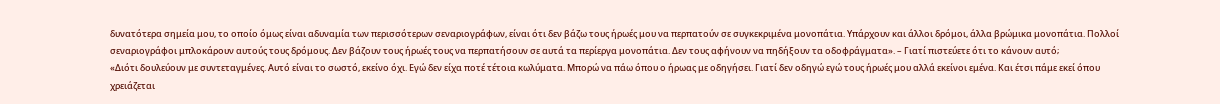δυνατότερα σημεία μου, το οποίο όμως είναι αδυναμία των περισσότερων σεναριογράφων, είναι ότι δεν βάζω τους ήρωές μου να περπατούν σε συγκεκριμένα μονοπάτια. Υπάρχουν και άλλοι δρόμοι, άλλα βρώμικα μονοπάτια. Πολλοί σεναριογράφοι μπλοκάρουν αυτούς τους δρόμους. Δεν βάζουν τους ήρωές τους να περπατήσουν σε αυτά τα περίεργα μονοπάτια. Δεν τους αφήνουν να πηδήξουν τα οδοφράγματα». – Γιατί πιστεύετε ότι το κάνουν αυτό;
«Διότι δουλεύουν με συντεταγμένες. Αυτό είναι το σωστό, εκείνο όχι. Εγώ δεν είχα ποτέ τέτοια κωλύματα. Μπορώ να πάω όπου ο ήρωας με οδηγήσει. Γιατί δεν οδηγώ εγώ τους ήρωές μου αλλά εκείνοι εμένα. Και έτσι πάμε εκεί όπου χρειάζεται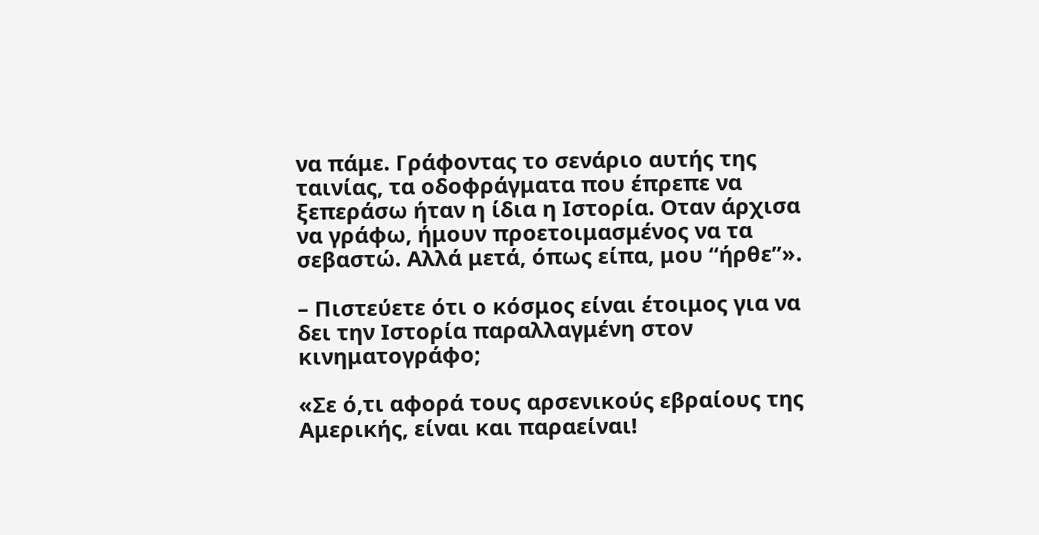να πάμε. Γράφοντας το σενάριο αυτής της ταινίας, τα οδοφράγματα που έπρεπε να ξεπεράσω ήταν η ίδια η Ιστορία. Οταν άρχισα να γράφω, ήμουν προετοιμασμένος να τα σεβαστώ. Αλλά μετά, όπως είπα, μου “ήρθε”».

– Πιστεύετε ότι ο κόσμος είναι έτοιμος για να δει την Ιστορία παραλλαγμένη στον κινηματογράφο;

«Σε ό,τι αφορά τους αρσενικούς εβραίους της Αμερικής, είναι και παραείναι!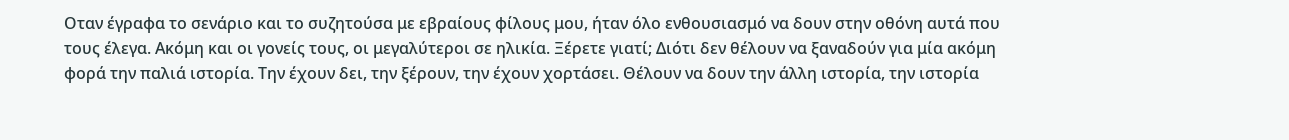Οταν έγραφα το σενάριο και το συζητούσα με εβραίους φίλους μου, ήταν όλο ενθουσιασμό να δουν στην οθόνη αυτά που τους έλεγα. Ακόμη και οι γονείς τους, οι μεγαλύτεροι σε ηλικία. Ξέρετε γιατί; Διότι δεν θέλουν να ξαναδούν για μία ακόμη φορά την παλιά ιστορία. Την έχουν δει, την ξέρουν, την έχουν χορτάσει. Θέλουν να δουν την άλλη ιστορία, την ιστορία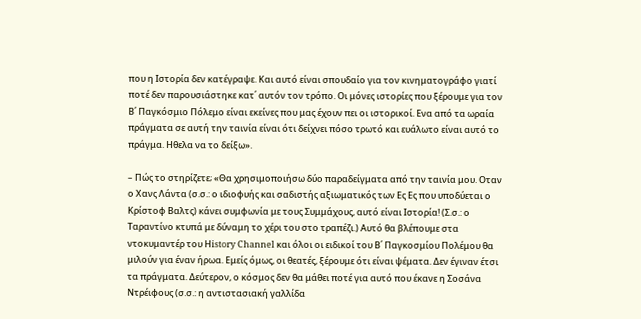που η Ιστορία δεν κατέγραψε. Και αυτό είναι σπουδαίο για τον κινηματογράφο γιατί ποτέ δεν παρουσιάστηκε κατ΄ αυτόν τον τρόπο. Οι μόνες ιστορίες που ξέρουμε για τον Β΄ Παγκόσμιο Πόλεμο είναι εκείνες που μας έχουν πει οι ιστορικοί. Ενα από τα ωραία πράγματα σε αυτή την ταινία είναι ότι δείχνει πόσο τρωτό και ευάλωτο είναι αυτό το πράγμα. Ηθελα να το δείξω».

– Πώς το στηρίζετε; «Θα χρησιμοποιήσω δύο παραδείγματα από την ταινία μου. Οταν ο Χανς Λάντα (σ.σ.: ο ιδιοφυής και σαδιστής αξιωματικός των Ες Ες που υποδύεται ο Κρίστοφ Βαλτς) κάνει συμφωνία με τους Συμμάχους, αυτό είναι Ιστορία! (Σ.σ.: ο Ταραντίνο κτυπά με δύναμη το χέρι του στο τραπέζι.) Αυτό θα βλέπουμε στα ντοκυμαντέρ του Ηistory Channel και όλοι οι ειδικοί του Β΄ Παγκοσμίου Πολέμου θα μιλούν για έναν ήρωα. Εμείς όμως, οι θεατές, ξέρουμε ότι είναι ψέματα. Δεν έγιναν έτσι τα πράγματα. Δεύτερον, ο κόσμος δεν θα μάθει ποτέ για αυτό που έκανε η Σοσάνα Ντρέιφους (σ.σ.: η αντιστασιακή γαλλίδα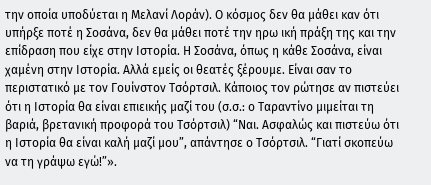την οποία υποδύεται η Μελανί Λοράν). Ο κόσμος δεν θα μάθει καν ότι υπήρξε ποτέ η Σοσάνα, δεν θα μάθει ποτέ την ηρω ική πράξη της και την επίδραση που είχε στην Ιστορία. Η Σοσάνα, όπως η κάθε Σοσάνα, είναι χαμένη στην Ιστορία. Αλλά εμείς οι θεατές ξέρουμε. Είναι σαν το περιστατικό με τον Γουίνστον Τσόρτσιλ. Κάποιος τον ρώτησε αν πιστεύει ότι η Ιστορία θα είναι επιεικής μαζί του (σ.σ.: ο Ταραντίνο μιμείται τη βαριά, βρετανική προφορά του Τσόρτσιλ) “Ναι. Ασφαλώς και πιστεύω ότι η Ιστορία θα είναι καλή μαζί μου”, απάντησε ο Τσόρτσιλ. “Γιατί σκοπεύω να τη γράψω εγώ!”».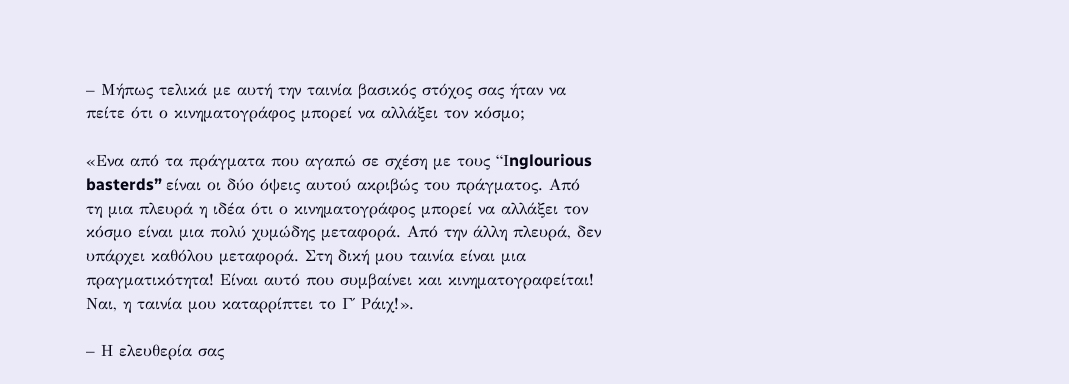– Μήπως τελικά με αυτή την ταινία βασικός στόχος σας ήταν να πείτε ότι ο κινηματογράφος μπορεί να αλλάξει τον κόσμο;

«Ενα από τα πράγματα που αγαπώ σε σχέση με τους “Ιnglourious basterds” είναι οι δύο όψεις αυτού ακριβώς του πράγματος. Από τη μια πλευρά η ιδέα ότι ο κινηματογράφος μπορεί να αλλάξει τον κόσμο είναι μια πολύ χυμώδης μεταφορά. Από την άλλη πλευρά, δεν υπάρχει καθόλου μεταφορά. Στη δική μου ταινία είναι μια πραγματικότητα! Είναι αυτό που συμβαίνει και κινηματογραφείται! Ναι, η ταινία μου καταρρίπτει το Γ΄ Ράιχ!».

– Η ελευθερία σας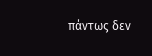πάντως δεν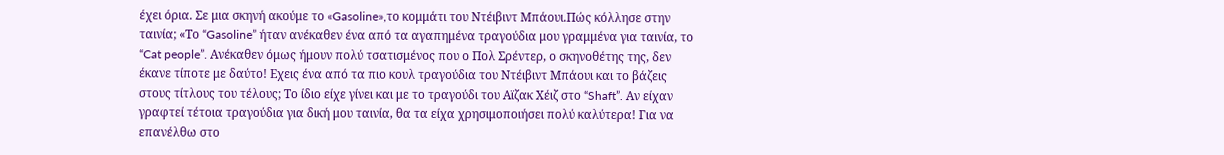έχει όρια. Σε μια σκηνή ακούμε το «Gasoline»,το κομμάτι του Ντέιβιντ Μπάουι.Πώς κόλλησε στην ταινία; «Το “Gasoline” ήταν ανέκαθεν ένα από τα αγαπημένα τραγούδια μου γραμμένα για ταινία, το “Cat people”. Ανέκαθεν όμως ήμουν πολύ τσατισμένος που ο Πολ Σρέντερ, ο σκηνοθέτης της, δεν έκανε τίποτε με δαύτο! Εχεις ένα από τα πιο κουλ τραγούδια του Ντέιβιντ Μπάουι και το βάζεις στους τίτλους του τέλους; Το ίδιο είχε γίνει και με το τραγούδι του Αϊζακ Χέιζ στο “Shaft”. Αν είχαν γραφτεί τέτοια τραγούδια για δική μου ταινία, θα τα είχα χρησιμοποιήσει πολύ καλύτερα! Για να επανέλθω στο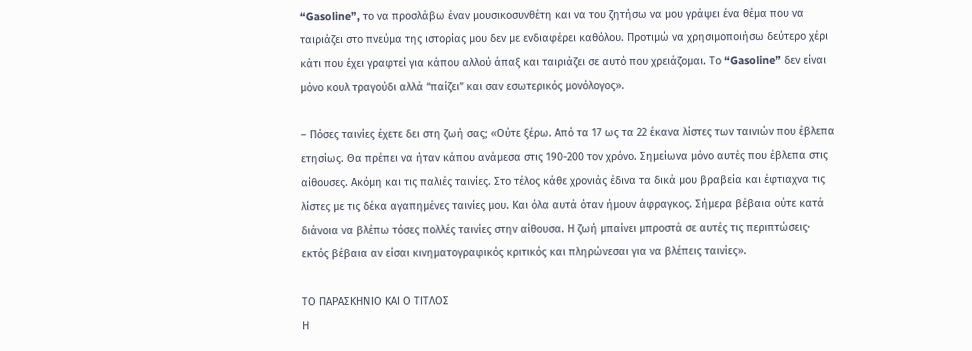“Gasoline”, το να προσλάβω έναν μουσικοσυνθέτη και να του ζητήσω να μου γράψει ένα θέμα που να ταιριάζει στο πνεύμα της ιστορίας μου δεν με ενδιαφέρει καθόλου. Προτιμώ να χρησιμοποιήσω δεύτερο χέρι κάτι που έχει γραφτεί για κάπου αλλού άπαξ και ταιριάζει σε αυτό που χρειάζομαι. Το “Gasoline” δεν είναι μόνο κουλ τραγούδι αλλά “παίζει” και σαν εσωτερικός μονόλογος».

– Πόσες ταινίες έχετε δει στη ζωή σας; «Ούτε ξέρω. Από τα 17 ως τα 22 έκανα λίστες των ταινιών που έβλεπα ετησίως. Θα πρέπει να ήταν κάπου ανάμεσα στις 190-200 τον χρόνο. Σημείωνα μόνο αυτές που έβλεπα στις αίθουσες. Ακόμη και τις παλιές ταινίες. Στο τέλος κάθε χρονιάς έδινα τα δικά μου βραβεία και έφτιαχνα τις λίστες με τις δέκα αγαπημένες ταινίες μου. Και όλα αυτά όταν ήμουν άφραγκος. Σήμερα βέβαια ούτε κατά διάνοια να βλέπω τόσες πολλές ταινίες στην αίθουσα. Η ζωή μπαίνει μπροστά σε αυτές τις περιπτώσεις· εκτός βέβαια αν είσαι κινηματογραφικός κριτικός και πληρώνεσαι για να βλέπεις ταινίες».

ΤΟ ΠΑΡΑΣΚΗΝΙΟ ΚΑΙ Ο ΤΙΤΛΟΣ
Η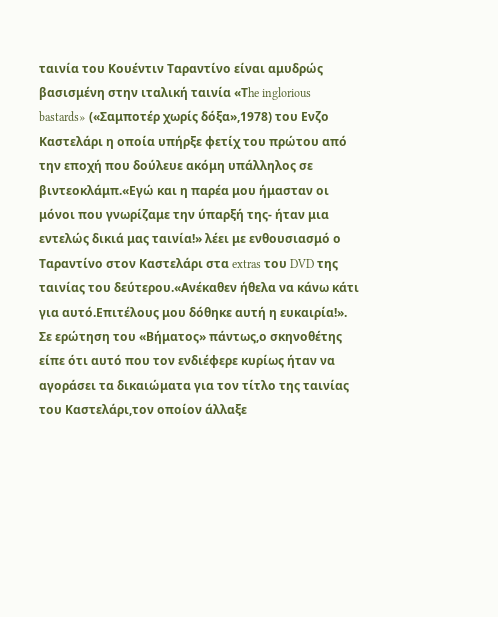ταινία του Κουέντιν Ταραντίνο είναι αμυδρώς βασισμένη στην ιταλική ταινία «Τhe inglorious bastards» («Σαμποτέρ χωρίς δόξα»,1978) του Ενζο Καστελάρι η οποία υπήρξε φετίχ του πρώτου από την εποχή που δούλευε ακόμη υπάλληλος σε βιντεοκλάμπ.«Εγώ και η παρέα μου ήμασταν οι μόνοι που γνωρίζαμε την ύπαρξή της- ήταν μια εντελώς δικιά μας ταινία!» λέει με ενθουσιασμό ο Ταραντίνο στον Καστελάρι στα extras του DVD της ταινίας του δεύτερου.«Ανέκαθεν ήθελα να κάνω κάτι για αυτό.Επιτέλους μου δόθηκε αυτή η ευκαιρία!». Σε ερώτηση του «Βήματος» πάντως,ο σκηνοθέτης είπε ότι αυτό που τον ενδιέφερε κυρίως ήταν να αγοράσει τα δικαιώματα για τον τίτλο της ταινίας του Καστελάρι,τον οποίον άλλαξε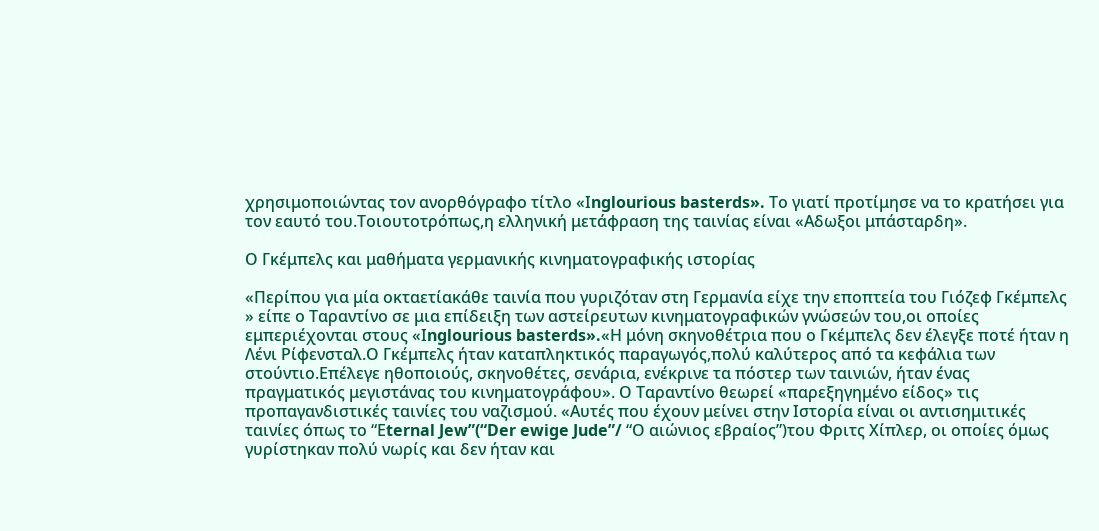χρησιμοποιώντας τον ανορθόγραφο τίτλο «Ιnglourious basterds». Το γιατί προτίμησε να το κρατήσει για τον εαυτό του.Τοιουτοτρόπως,η ελληνική μετάφραση της ταινίας είναι «Αδωξοι μπάσταρδη».

Ο Γκέμπελς και μαθήματα γερμανικής κινηματογραφικής ιστορίας

«Περίπου για μία οκταετίακάθε ταινία που γυριζόταν στη Γερμανία είχε την εποπτεία του Γιόζεφ Γκέμπελς » είπε ο Ταραντίνο σε μια επίδειξη των αστείρευτων κινηματογραφικών γνώσεών του,οι οποίες εμπεριέχονται στους «Ιnglourious basterds».«Η μόνη σκηνοθέτρια που ο Γκέμπελς δεν έλεγξε ποτέ ήταν η Λένι Ρίφενσταλ.Ο Γκέμπελς ήταν καταπληκτικός παραγωγός,πολύ καλύτερος από τα κεφάλια των στούντιο.Επέλεγε ηθοποιούς, σκηνοθέτες, σενάρια, ενέκρινε τα πόστερ των ταινιών, ήταν ένας πραγματικός μεγιστάνας του κινηματογράφου». Ο Ταραντίνο θεωρεί «παρεξηγημένο είδος» τις προπαγανδιστικές ταινίες του ναζισμού. «Αυτές που έχουν μείνει στην Ιστορία είναι οι αντισημιτικές ταινίες όπως το “Εternal Jew”(“Der ewige Jude”/ “Ο αιώνιος εβραίος”)του Φριτς Χίπλερ, οι οποίες όμως γυρίστηκαν πολύ νωρίς και δεν ήταν και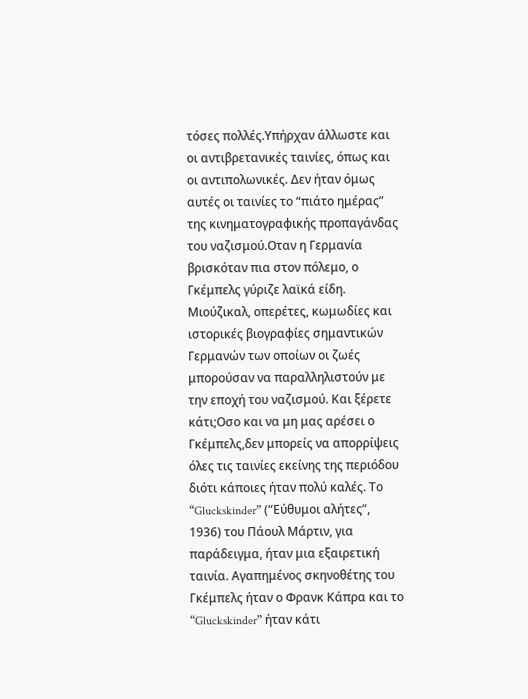τόσες πολλές.Υπήρχαν άλλωστε και οι αντιβρετανικές ταινίες, όπως και οι αντιπολωνικές. Δεν ήταν όμως αυτές οι ταινίες το “πιάτο ημέρας” της κινηματογραφικής προπαγάνδας του ναζισμού.Οταν η Γερμανία βρισκόταν πια στον πόλεμο, ο Γκέμπελς γύριζε λαϊκά είδη. Μιούζικαλ, οπερέτες, κωμωδίες και ιστορικές βιογραφίες σημαντικών Γερμανών των οποίων οι ζωές μπορούσαν να παραλληλιστούν με την εποχή του ναζισμού. Και ξέρετε κάτι;Οσο και να μη μας αρέσει ο Γκέμπελς,δεν μπορείς να απορρίψεις όλες τις ταινίες εκείνης της περιόδου διότι κάποιες ήταν πολύ καλές. Το “Gluckskinder” (“Εύθυμοι αλήτες”, 1936) του Πάουλ Μάρτιν, για παράδειγμα, ήταν μια εξαιρετική ταινία. Αγαπημένος σκηνοθέτης του Γκέμπελς ήταν ο Φρανκ Κάπρα και το “Gluckskinder” ήταν κάτι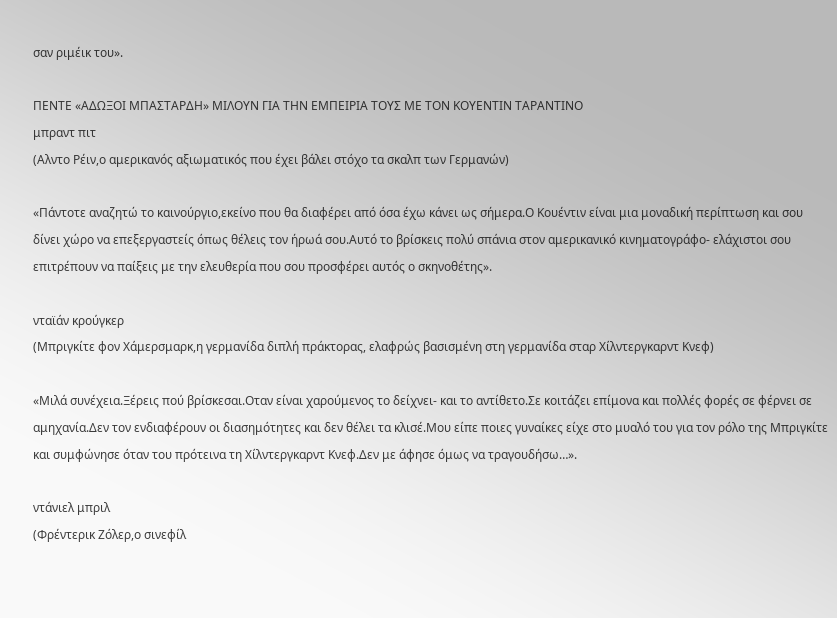σαν ριμέικ του».

ΠΕΝΤΕ «ΑΔΩΞΟΙ ΜΠΑΣΤΑΡΔΗ» ΜΙΛΟΥΝ ΓΙΑ ΤΗΝ ΕΜΠΕΙΡΙΑ ΤΟΥΣ ΜΕ ΤΟΝ ΚΟΥΕΝΤΙΝ ΤΑΡΑΝΤΙΝΟ
μπραντ πιτ
(Αλντο Ρέιν,ο αμερικανός αξιωματικός που έχει βάλει στόχο τα σκαλπ των Γερμανών)

«Πάντοτε αναζητώ το καινούργιο,εκείνο που θα διαφέρει από όσα έχω κάνει ως σήμερα.Ο Κουέντιν είναι μια μοναδική περίπτωση και σου δίνει χώρο να επεξεργαστείς όπως θέλεις τον ήρωά σου.Αυτό το βρίσκεις πολύ σπάνια στον αμερικανικό κινηματογράφο- ελάχιστοι σου επιτρέπουν να παίξεις με την ελευθερία που σου προσφέρει αυτός ο σκηνοθέτης».

νταϊάν κρούγκερ
(Μπριγκίτε φον Χάμερσμαρκ,η γερμανίδα διπλή πράκτορας, ελαφρώς βασισμένη στη γερμανίδα σταρ Χίλντεργκαρντ Κνεφ)

«Μιλά συνέχεια.Ξέρεις πού βρίσκεσαι.Οταν είναι χαρούμενος το δείχνει- και το αντίθετο.Σε κοιτάζει επίμονα και πολλές φορές σε φέρνει σε αμηχανία.Δεν τον ενδιαφέρουν οι διασημότητες και δεν θέλει τα κλισέ.Μου είπε ποιες γυναίκες είχε στο μυαλό του για τον ρόλο της Μπριγκίτε και συμφώνησε όταν του πρότεινα τη Χίλντεργκαρντ Κνεφ.Δεν με άφησε όμως να τραγουδήσω…».

ντάνιελ μπριλ
(Φρέντερικ Ζόλερ,ο σινεφίλ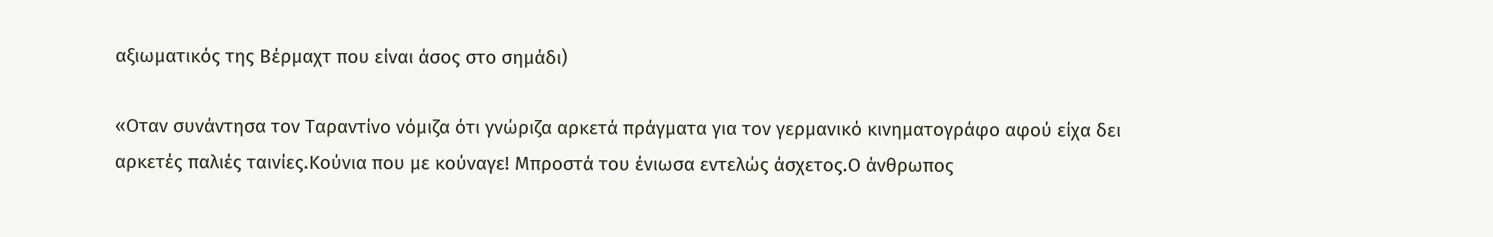αξιωματικός της Βέρμαχτ που είναι άσος στο σημάδι)

«Οταν συνάντησα τον Ταραντίνο νόμιζα ότι γνώριζα αρκετά πράγματα για τον γερμανικό κινηματογράφο αφού είχα δει αρκετές παλιές ταινίες.Κούνια που με κούναγε! Μπροστά του ένιωσα εντελώς άσχετος.Ο άνθρωπος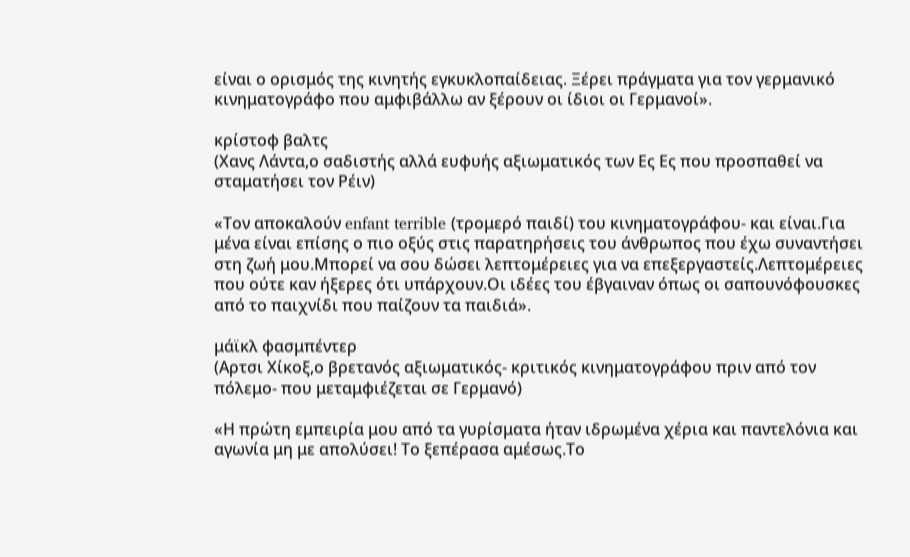είναι ο ορισμός της κινητής εγκυκλοπαίδειας. Ξέρει πράγματα για τον γερμανικό κινηματογράφο που αμφιβάλλω αν ξέρουν οι ίδιοι οι Γερμανοί».

κρίστοφ βαλτς
(Χανς Λάντα,ο σαδιστής αλλά ευφυής αξιωματικός των Ες Ες που προσπαθεί να σταματήσει τον Ρέιν)

«Τον αποκαλούν enfant terrible (τρομερό παιδί) του κινηματογράφου- και είναι.Για μένα είναι επίσης ο πιο οξύς στις παρατηρήσεις του άνθρωπος που έχω συναντήσει στη ζωή μου.Μπορεί να σου δώσει λεπτομέρειες για να επεξεργαστείς.Λεπτομέρειες που ούτε καν ήξερες ότι υπάρχουν.Οι ιδέες του έβγαιναν όπως οι σαπουνόφουσκες από το παιχνίδι που παίζουν τα παιδιά».

μάϊκλ φασμπέντερ
(Αρτσι Χίκοξ,ο βρετανός αξιωματικός- κριτικός κινηματογράφου πριν από τον πόλεμο- που μεταμφιέζεται σε Γερμανό)

«Η πρώτη εμπειρία μου από τα γυρίσματα ήταν ιδρωμένα χέρια και παντελόνια και αγωνία μη με απολύσει! Το ξεπέρασα αμέσως.Το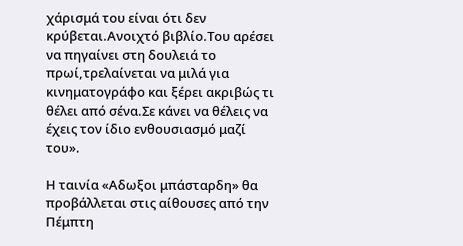χάρισμά του είναι ότι δεν κρύβεται.Ανοιχτό βιβλίο.Του αρέσει να πηγαίνει στη δουλειά το πρωί,τρελαίνεται να μιλά για κινηματογράφο και ξέρει ακριβώς τι θέλει από σένα.Σε κάνει να θέλεις να έχεις τον ίδιο ενθουσιασμό μαζί του».

Η ταινία «Αδωξοι μπάσταρδη» θα προβάλλεται στις αίθουσες από την Πέμπτη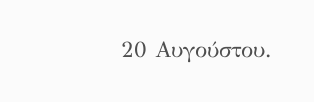20 Αυγούστου.